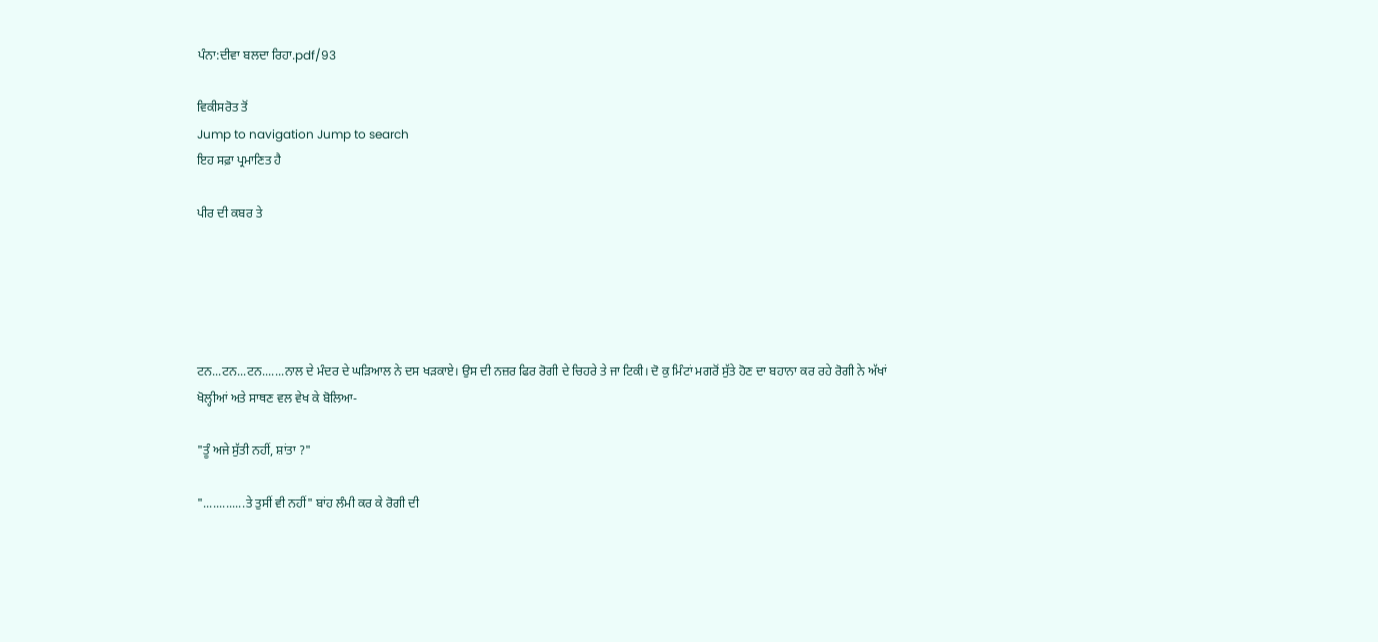ਪੰਨਾ:ਦੀਵਾ ਬਲਦਾ ਰਿਹਾ.pdf/93

ਵਿਕੀਸਰੋਤ ਤੋਂ
Jump to navigation Jump to search
ਇਹ ਸਫ਼ਾ ਪ੍ਰਮਾਣਿਤ ਹੈ

ਪੀਰ ਦੀ ਕਬਰ ਤੇ





ਟਨ...ਟਨ...ਟਨ.......ਨਾਲ ਦੇ ਮੰਦਰ ਦੇ ਘੜਿਆਲ ਨੇ ਦਸ ਖੜਕਾਏ। ਉਸ ਦੀ ਨਜ਼ਰ ਫਿਰ ਰੋਗੀ ਦੇ ਚਿਹਰੇ ਤੇ ਜਾ ਟਿਕੀ। ਦੋ ਕੁ ਮਿੰਟਾਂ ਮਗਰੋਂ ਸੁੱਤੇ ਹੋਣ ਦਾ ਬਹਾਨਾ ਕਰ ਰਹੇ ਰੋਗੀ ਨੇ ਅੱਖਾਂ ਖੋਲ੍ਹੀਆਂ ਅਤੇ ਸਾਥਣ ਵਲ ਵੇਖ ਕੇ ਬੋਲਿਆ-

"ਤੂੰ ਅਜੇ ਸੁੱਤੀ ਨਹੀਂ, ਸ਼ਾਂਤਾ ?"

".............ਤੇ ਤੁਸੀਂ ਵੀ ਨਹੀਂ" ਬਾਂਹ ਲੰਮੀ ਕਰ ਕੇ ਰੋਗੀ ਦੀ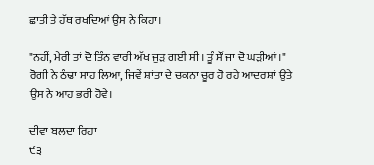ਛਾਤੀ ਤੇ ਹੱਥ ਰਖਦਿਆਂ ਉਸ ਨੇ ਕਿਹਾ।

"ਨਹੀਂ, ਮੇਰੀ ਤਾਂ ਦੋ ਤਿੰਨ ਵਾਰੀ ਅੱਖ ਜੁੜ ਗਈ ਸੀ। ਤੂੰ ਸੌਂ ਜਾ ਦੋ ਘੜੀਆਂ।" ਰੋਗੀ ਨੇ ਠੰਢਾ ਸਾਹ ਲਿਆ, ਜਿਵੇਂ ਸ਼ਾਂਤਾ ਦੇ ਚਕਨਾ ਚੂਰ ਹੋ ਰਹੇ ਆਦਰਸ਼ਾਂ ਉਤੇ ਉਸ ਨੇ ਆਹ ਭਰੀ ਹੋਵੇ।

ਦੀਵਾ ਬਲਦਾ ਰਿਹਾ
੯੩